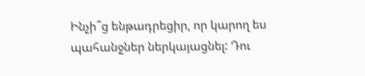Ինչի՞ց ենթադրեցիր, որ կարող ես պահանջներ ներկայացնել: Դու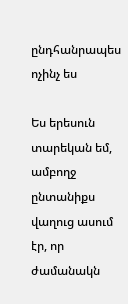ընդհանրապես ոչինչ ես

Ես երեսուն տարեկան եմ, ամբողջ ընտանիքս վաղուց ասում էր, որ ժամանակն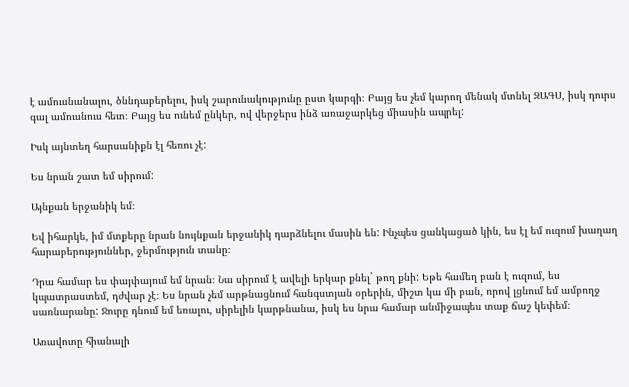է ամուսնանալու, ծննդաբերելու, իսկ շարունակությունը ըստ կարգի։ Բայց ես չեմ կարող մենակ մտնել ԶԱԳՍ, իսկ դուրս գալ ամուսնուս հետ։ Բայց ես ունեմ ընկեր, ով վերջերս ինձ առաջարկեց միասին ապրել:

Իսկ այնտեղ հարսանիքն էլ հեռու չէ:

Ես նրան շատ եմ սիրում:

Այնքան երջանիկ եմ։

Եվ իհարկե, իմ մտքերը նրան նույնքան երջանիկ դարձնելու մասին են: Ինչպես ցանկացած կին, ես էլ եմ ուզում խաղաղ հարաբերություններ, ջերմություն տանը։

Դրա համար ես փայփայում եմ նրան։ Նա սիրում է ավելի երկար քնել` թող քնի: Եթե համեղ բան է ուզում, ես կպատրաստեմ, դժվար չէ։ Ես նրան չեմ արթնացնում հանգստյան օրերին, միշտ կա մի բան, որով լցնում եմ ամբողջ սառնարանը: Ջուրը դնում եմ եռալու, սիրելին կարթնանա, իսկ ես նրա համար անմիջապես տաք ճաշ կեփեմ։

Առավոտը հիանալի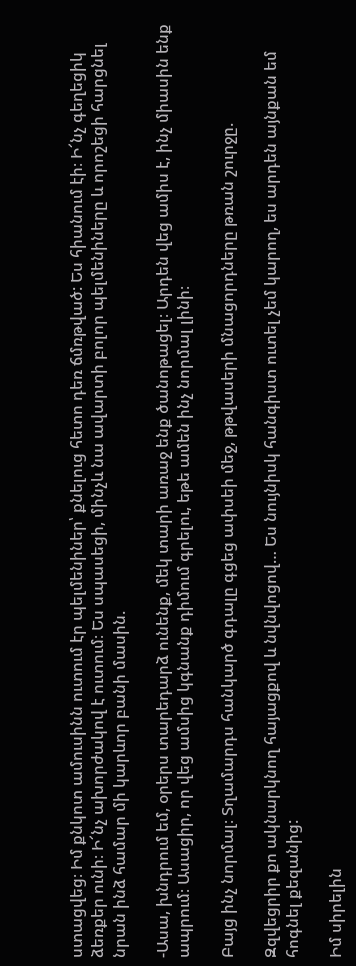ստացվեց։ Իմ քնկոտ ամուսինն ուտում էր պելմենիներ՝ քնելուց հետո դեռ ճմռթված: Ես հիանում էի։ Ի՜նչ գեղեցիկ ձեռքեր ունի։ Ի՜նչ ախորժակով է ուտում։ Ես սպասեցի, մինչև նա ավարտի բոլոր պելմենիները և որոշեցի հարցնել նրան ինձ համար մի կարևոր բանի մասին.

-Ասա, խնդրում եմ, օրերս տարեդարձ ունենք, մեկ տարի առաջ ենք ծանոթացել։ Արդեն վեց ամիս է, ինչ միասին ենք ապրում։ Ասացիր, որ վեց ամսից կգնանք դիմում գրելու, եթե ամեն ինչ նորմալ լինի։

Բայց ինչ նորմալ։ Տղամարդս հանկարծ գդալը գցեց ափսեի մեջ, թթվասերի մնացորդները թռան շուրջը.

Զզվեցրիր քո ակնարկնող հայացքով և նվնվոցով… Ես նույնիսկ հանգիստ ուտել չեմ կարող, ես արդեն այնքան եմ հոգնել քեզանից:

Իմ սիրելին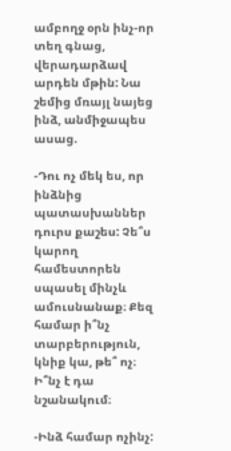ամբողջ օրն ինչ-որ տեղ գնաց, վերադարձավ արդեն մթին: Նա շեմից մռայլ նայեց ինձ, անմիջապես ասաց.

-Դու ոչ մեկ ես, որ ինձնից պատասխաններ դուրս քաշես: Չե՞ս կարող համեստորեն սպասել մինչև ամուսնանաք։ Քեզ համար ի՞նչ տարբերություն, կնիք կա, թե՞ ոչ։ Ի՞նչ է դա նշանակում։

-Ինձ համար ոչինչ: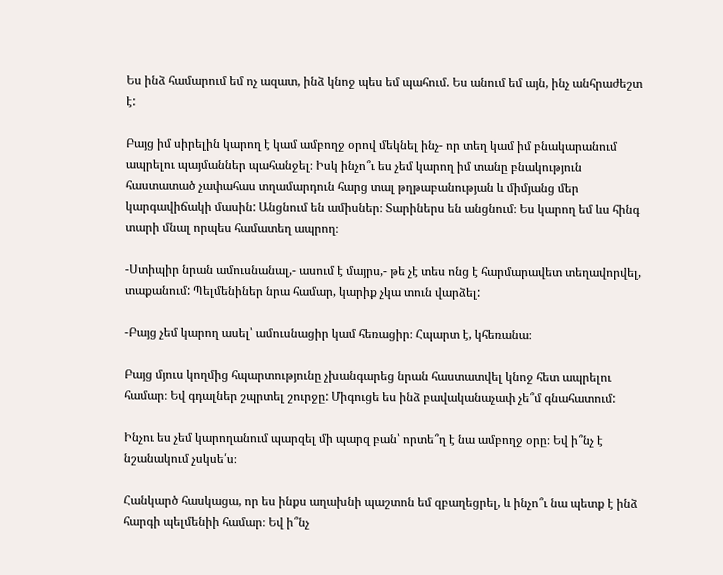Ես ինձ համարում եմ ոչ ազատ, ինձ կնոջ պես եմ պահում. Ես անում եմ այն, ինչ անհրաժեշտ է:

Բայց իմ սիրելին կարող է կամ ամբողջ օրով մեկնել ինչ- որ տեղ կամ իմ բնակարանում ապրելու պայմաններ պահանջել։ Իսկ ինչո՞ւ ես չեմ կարող իմ տանը բնակություն հաստատած չափահաս տղամարդուն հարց տալ թղթաբանության և միմյանց մեր կարգավիճակի մասին: Անցնում են ամիսներ։ Տարիներս են անցնում։ Ես կարող եմ ևս հինգ տարի մնալ որպես համատեղ ապրող։

-Ստիպիր նրան ամուսնանալ,- ասում է մայրս,- թե չէ տես ոնց է հարմարավետ տեղավորվել, տաքանում: Պելմենիներ նրա համար, կարիք չկա տուն վարձել:

-Բայց չեմ կարող ասել՝ ամուսնացիր կամ հեռացիր։ Հպարտ է, կհեռանա։

Բայց մյուս կողմից հպարտությունը չխանգարեց նրան հաստատվել կնոջ հետ ապրելու համար։ Եվ գդալներ շպրտել շուրջը: Միգուցե ես ինձ բավականաչափ չե՞մ գնահատում:

Ինչու ես չեմ կարողանում պարզել մի պարզ բան՝ որտե՞ղ է նա ամբողջ օրը։ Եվ ի՞նչ է նշանակում չսկսե՛ս։

Հանկարծ հասկացա, որ ես ինքս աղախնի պաշտոն եմ զբաղեցրել, և ինչո՞ւ նա պետք է ինձ հարգի պելմենիի համար։ Եվ ի՞նչ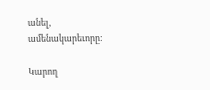անել, ամենակարեւորը:

Կարող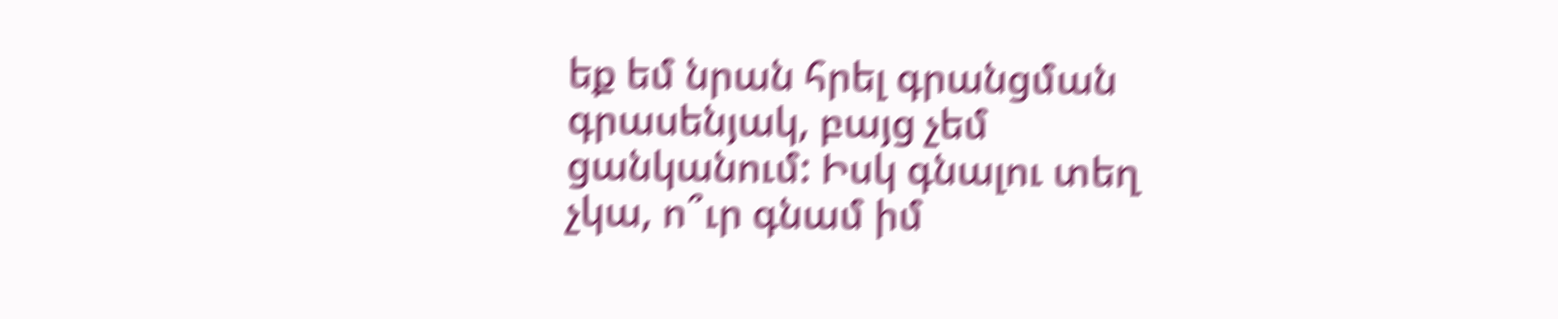եք եմ նրան հրել գրանցման գրասենյակ, բայց չեմ ցանկանում: Իսկ գնալու տեղ չկա, ո՞ւր գնամ իմ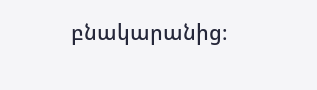բնակարանից։